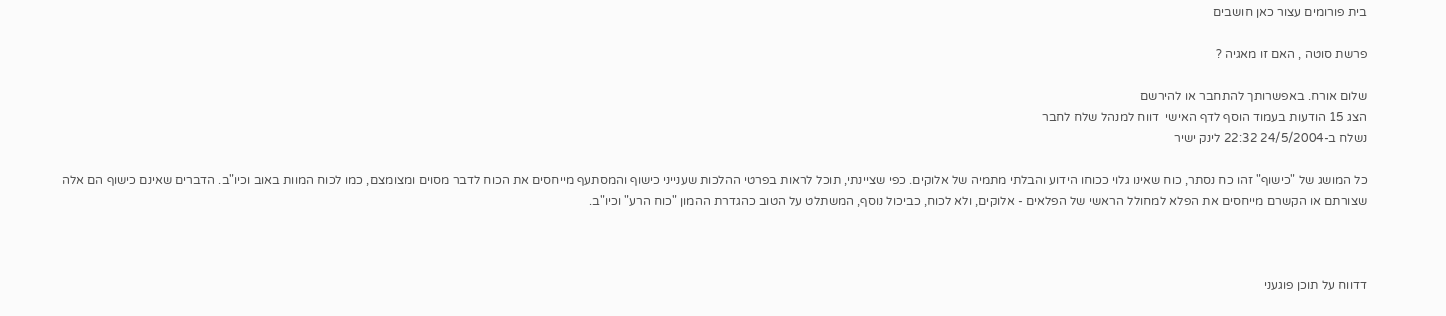בית פורומים עצור כאן חושבים

פרשת סוטה , האם זו מאגיה ?

שלום אורח. באפשרותך להתחבר או להירשם
הצג 15 הודעות בעמוד הוסף לדף האישי  דווח למנהל שלח לחבר
נשלח ב-24/5/2004 22:32 לינק ישיר

כל המושג של "כישוף" זהו כח נסתר, כוח שאינו גלוי ככוחו הידוע והבלתי מתמיה של אלוקים. כפי שציינתי, תוכל לראות בפרטי ההלכות שענייני כישוף והמסתעף מייחסים את הכוח לדבר מסוים ומצומצם, כמו לכוח המוות באוב וכיו"ב. הדברים שאינם כישוף הם אלה שצורתם או הקשרם מייחסים את הפלא למחולל הראשי של הפלאים - אלוקים, ולא לכוח, כביכול נוסף, המשתלט על הטוב כהגדרת ההמון "כוח הרע" וכיו"ב.



דדווח על תוכן פוגעני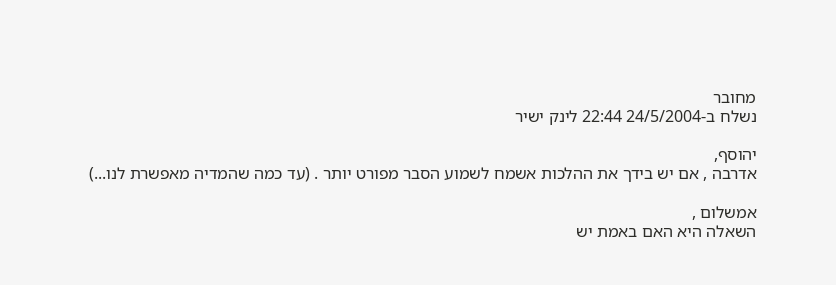מחובר
נשלח ב-24/5/2004 22:44 לינק ישיר

יהוסף,
אדרבה , אם יש בידך את ההלכות אשמח לשמוע הסבר מפורט יותר . (עד כמה שהמדיה מאפשרת לנו...)

אמשלום ,
השאלה היא האם באמת יש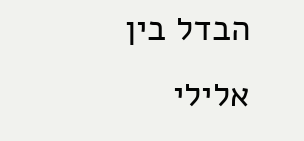הבדל בין אלילי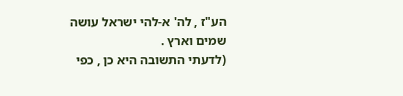הע"ז , לה' א-להי ישראל עושה שמים וארץ .
(לדעתי התשובה היא כן , כפי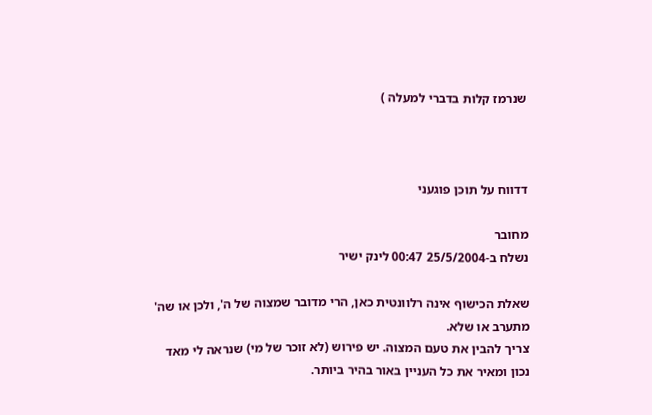שנרמז קלות בדברי למעלה )



דדווח על תוכן פוגעני

מחובר
נשלח ב-25/5/2004 00:47 לינק ישיר

שאלת הכישוף אינה רלוונטית כאן, הרי מדובר שמצוה של ה', ולכן או שה' מתערב או שלא.
צריך להבין את טעם המצוה. יש פירוש (לא זוכר של מי) שנראה לי מאד נכון ומאיר את כל העניין באור בהיר ביותר.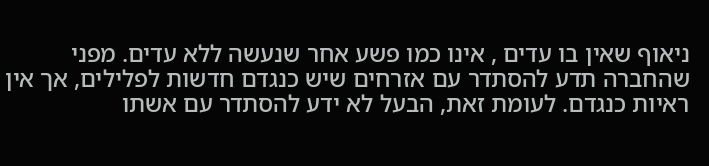ניאוף שאין בו עדים , אינו כמו פשע אחר שנעשה ללא עדים. מפני שהחברה תדע להסתדר עם אזרחים שיש כנגדם חדשות לפלילים, אך אין ראיות כנגדם. לעומת זאת, הבעל לא ידע להסתדר עם אשתו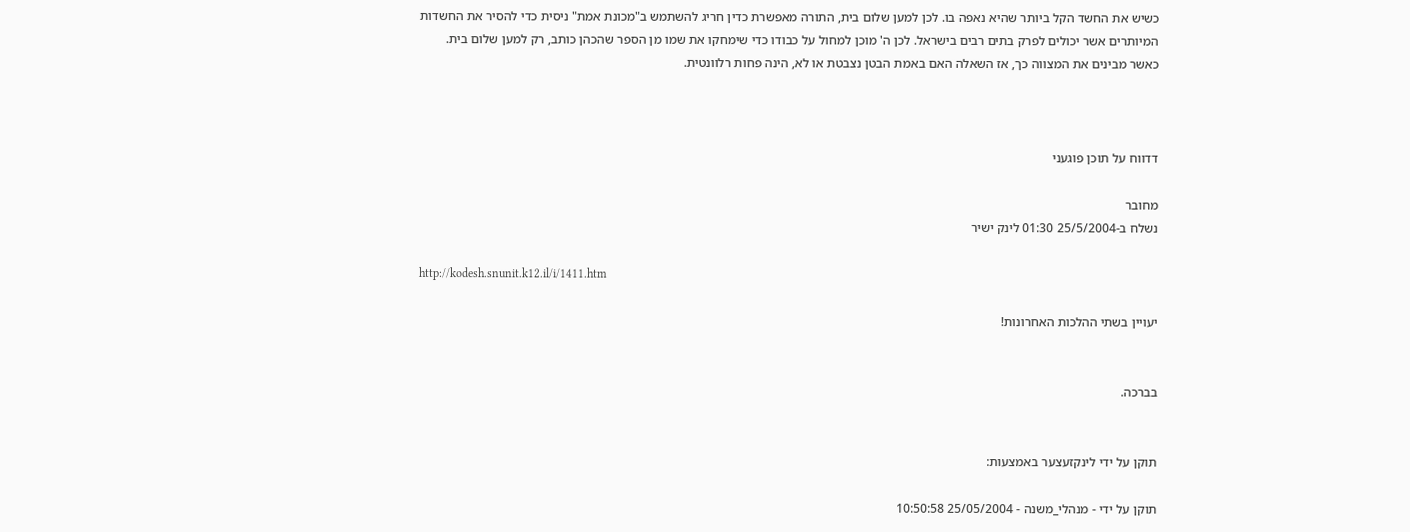כשיש את החשד הקל ביותר שהיא נאפה בו. לכן למען שלום בית, התורה מאפשרת כדין חריג להשתמש ב"מכונת אמת" ניסית כדי להסיר את החשדות המיותרים אשר יכולים לפרק בתים רבים בישראל. לכן ה' מוכן למחול על כבודו כדי שימחקו את שמו מן הספר שהכהן כותב, רק למען שלום בית.
כאשר מבינים את המצווה כך, אז השאלה האם באמת הבטן נצבטת או לא, הינה פחות רלוונטית.



דדווח על תוכן פוגעני

מחובר
נשלח ב-25/5/2004 01:30 לינק ישיר

http://kodesh.snunit.k12.il/i/1411.htm

יעויין בשתי ההלכות האחרונות!


בברכה.


תוקן על ידי לינקזעצער באמצעות:

תוקן על ידי - מנהלי_משנה - 25/05/2004 10:50:58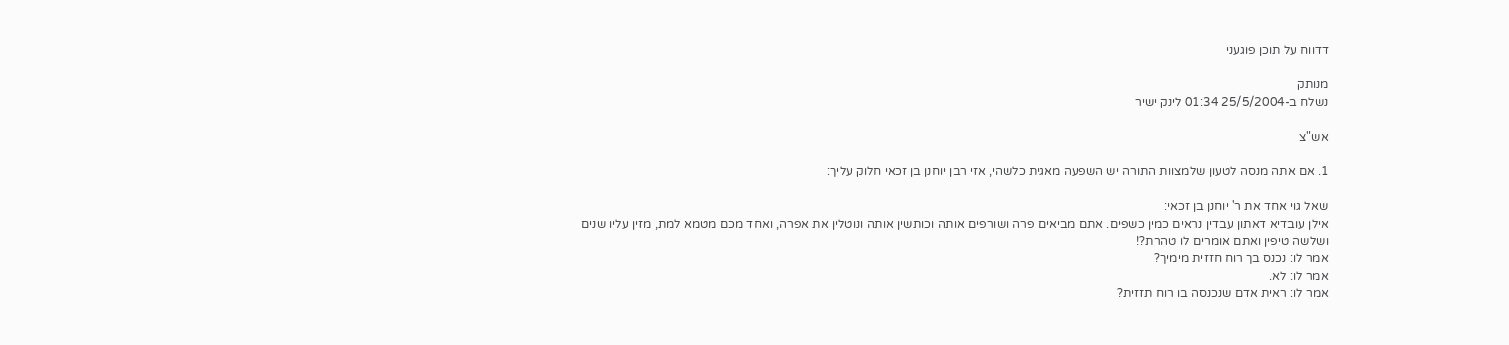דדווח על תוכן פוגעני

מנותק
נשלח ב-25/5/2004 01:34 לינק ישיר

אש"צ

1. אם אתה מנסה לטעון שלמצוות התורה יש השפעה מאגית כלשהי, אזי רבן יוחנן בן זכאי חלוק עליך:

שאל גוי אחד את ר' יוחנן בן זכאי:
אילן עובדיא דאתון עבדין נראים כמין כשפים. אתם מביאים פרה ושורפים אותה וכותשין אותה ונוטלין את אפרה, ואחד מכם מטמא למת, מזין עליו שנים ושלשה טיפין ואתם אומרים לו טהרת?!
אמר לו: נכנס בך רוח חזזית מימיך?
אמר לו: לא.
אמר לו: ראית אדם שנכנסה בו רוח תזזית?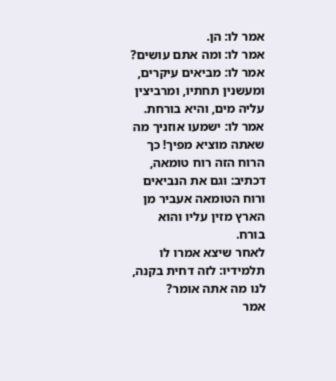אמר לו: הן.
אמר לו: ומה אתם עושים?
אמר לו: מביאים עיקרים, ומעשנין תחתיו, ומרביצין עליה מים, והיא בורחת.
אמר לו: ישמעו אוזניך מה שאתה מוציא מפיך! כך הרוח הזה רוח טומאה, דכתיב: וגם את הנביאים ורוח הטומאה אעביר מן הארץ מזין עליו והוא בורח.
לאחר שיצא אמרו לו תלמידיו: לזה דחית בקנה, לנו מה אתה אומר?
אמר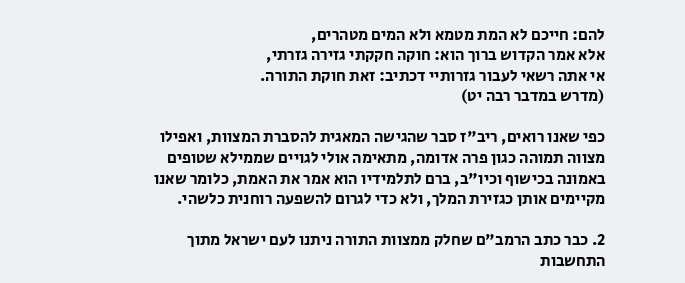להם: חייכם לא המת מטמא ולא המים מטהרים,
אלא אמר הקדוש ברוך הוא: חוקה חקקתי גזירה גזרתי,
אי אתה רשאי לעבור גזרותיי דכתיב: זאת חוקת התורה.
(מדרש במדבר רבה יט)

כפי שאנו רואים, ריב"ז סבר שהגישה המאגית להסברת המצוות, ואפילו מצווה תמוהה כגון פרה אדומה, מתאימה אולי לגויים שממילא שטופים באמונה בכישוף וכיו"ב, ברם לתלמידיו הוא אמר את האמת, כלומר שאנו מקיימים אותן כגזירת המלך, ולא כדי לגרום להשפעה רוחנית כלשהי.

2. כבר כתב הרמב"ם שחלק ממצוות התורה ניתנו לעם ישראל מתוך התחשבות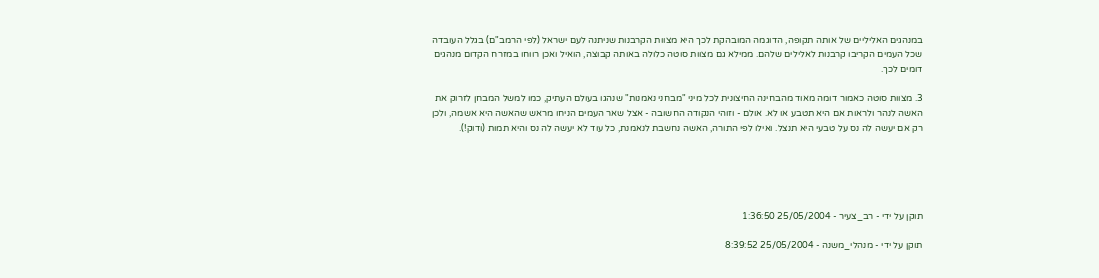במנהגים האליליים של אותה תקופה, הדוגמה המובהקת לכך היא מצוות הקרבנות שניתנה לעם ישראל (לפי הרמב"ם) בגלל העובדה שכל העמים הקריבו קרבנות לאלילים שלהם. ממילא גם מצוות סוטה כלולה באותה קבוצה, הואיל ואכן רווחו במזרח הקדום מנהגים דומים לכך.

3. מצוות סוטה כאמור דומה מאוד מהבחינה החיצונית לכל מיני "מבחני נאמנות" שנהגו בעולם העתיק, כמו למשל המבחן לזרוק את האשה לנהר ולראות אם היא תטבע או לא. אולם - וזוהי הנקודה החשובה - אצל שאר העמים הניחו מראש שהאשה היא אשמה, ולכן רק אם יעשה לה נס על טבעי היא תנצל. ואילו לפי התורה, האשה נחשבת לנאמנת, כל עוד לא יעשה לה נס והיא תמות (ודוק!).





תוקן על ידי - רב_צעיר - 25/05/2004 1:36:50

תוקן על ידי - מנהלי_משנה - 25/05/2004 8:39:52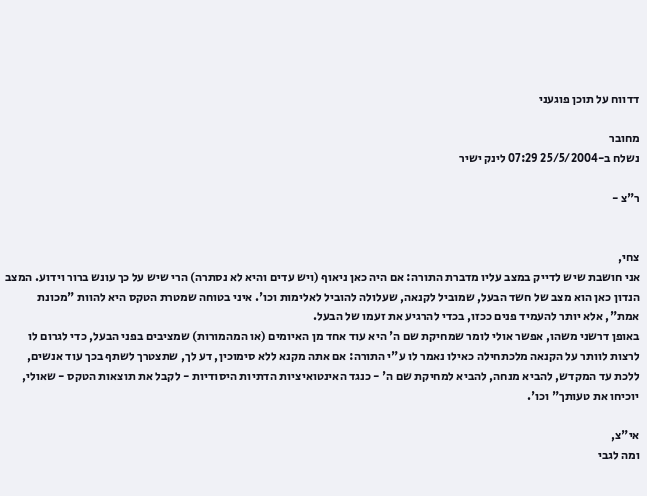דדווח על תוכן פוגעני

מחובר
נשלח ב-25/5/2004 07:29 לינק ישיר

ר"צ -


צחי,
אני חושבת שיש לדייק במצב עליו מדברת התורה: אם היה כאן ניאוף (ויש עדים והיא לא נסתרה) הרי שיש על כך עונש ברור וידוע. המצב הנדון כאן הוא מצב של חשד הבעל, שמוביל לקנאה, שעלולה להוביל לאלימות וכו'. איני בטוחה שמטרת הטקס היא להוות "מכונת אמת", אלא יותר להעמיד פנים ככזו, בכדי להרגיע את זעמו של הבעל.
באופן דרשני משהו, אפשר אולי לומר שמחיקת שם ה' היא עוד אחד מן האיומים (או המהמורות) שמציבים בפני הבעל, כדי לגרום לו לרצות לוותר על הקנאה מלכתחילה כאילו נאמר לו ע"י התורה: אם אתה מקנא ללא סימוכין, דע לך, שתצטרך לשתף בכך עוד אנשים, ללכת עד המקדש, להביא מנחה, להביא למחיקת שם ה' - כנגד האינטואיציות הדתיות היסודיות - לקבל את תוצאות הטקס - שאולי, יוכיחו את טעותך" וכו'.

אי"צ,
ומה לגבי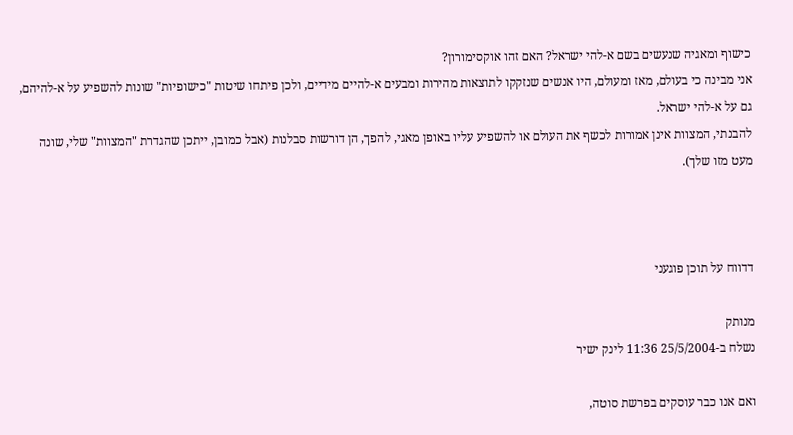כישוף ומאגיה שנעשים בשם א-להי ישראל? האם זהו אוקסימורון?
אני מבינה כי בעולם, מאז ומעולם, היו אנשים שנזקקו לתוצאות מהירות ומבעים א-להיים מידיים, ולכן פיתחו שיטות "כישופיות" שונות להשפיע על א-להיהם, גם על א-להי ישראל.
להבנתי, המצוות אינן אמורות לכשף את העולם או להשפיע עליו באופן מאגי, להפך, הן דורשות סבלנות (אבל כמובן, ייתכן שהגדרת "המצוות" שלי, שונה מעט מזו שלך).



דדווח על תוכן פוגעני

מנותק
נשלח ב-25/5/2004 11:36 לינק ישיר

ואם אנו כבר עוסקים בפרשת סוטה,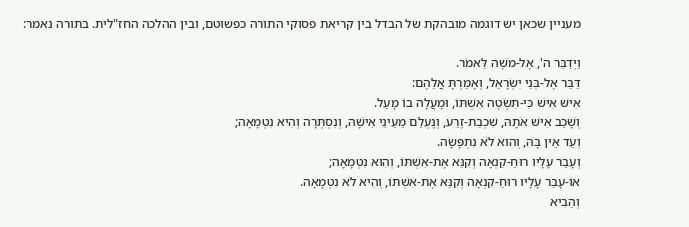מעניין שכאן יש דוגמה מובהקת של הבדל בין קריאת פסוקי התורה כפשוטם, ובין ההלכה החז"לית. בתורה נאמר:

וַיְדַבֵּר ה', אֶל-מֹשֶׁה לֵּאמֹר.
דַּבֵּר אֶל-בְּנֵי יִשְׂרָאֵל, וְאָמַרְתָּ אֲלֵהֶם:
אִישׁ אִישׁ כִּי-תִשְׂטֶה אִשְׁתּוֹ, וּמָעֲלָה בוֹ מָעַל.
וְשָׁכַב אִישׁ אֹתָהּ, שִׁכְבַת-זֶרַע, וְנֶעְלַם מֵעֵינֵי אִישָׁהּ, וְנִסְתְּרָה וְהִיא נִטְמָאָה;
וְעֵד אֵין בָּהּ, וְהִוא לֹא נִתְפָּשָׂה.
וְעָבַר עָלָיו רוּחַ-קִנְאָה וְקִנֵּא אֶת-אִשְׁתּוֹ, וְהִוא נִטְמָאָה;
אוֹ-עָבַר עָלָיו רוּחַ-קִנְאָה וְקִנֵּא אֶת-אִשְׁתּוֹ, וְהִיא לֹא נִטְמָאָה.
וְהֵבִיא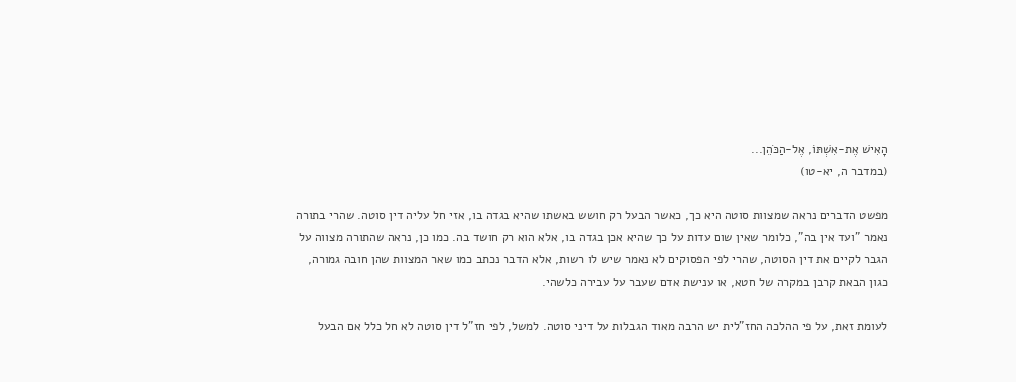הָאִישׁ אֶת-אִשְׁתּוֹ, אֶל-הַכֹּהֵן...
(במדבר ה, יא-טו)

מפשט הדברים נראה שמצוות סוטה היא כך, כאשר הבעל רק חושש באשתו שהיא בגדה בו, אזי חל עליה דין סוטה. שהרי בתורה נאמר "ועד אין בה", כלומר שאין שום עדות על כך שהיא אכן בגדה בו, אלא הוא רק חושד בה. כמו כן, נראה שהתורה מצווה על הגבר לקיים את דין הסוטה, שהרי לפי הפסוקים לא נאמר שיש לו רשות, אלא הדבר נכתב כמו שאר המצוות שהן חובה גמורה, כגון הבאת קרבן במקרה של חטא, או ענישת אדם שעבר על עבירה כלשהי.

לעומת זאת, על פי ההלכה החז"לית יש הרבה מאוד הגבלות על דיני סוטה. למשל, לפי חז"ל דין סוטה לא חל כלל אם הבעל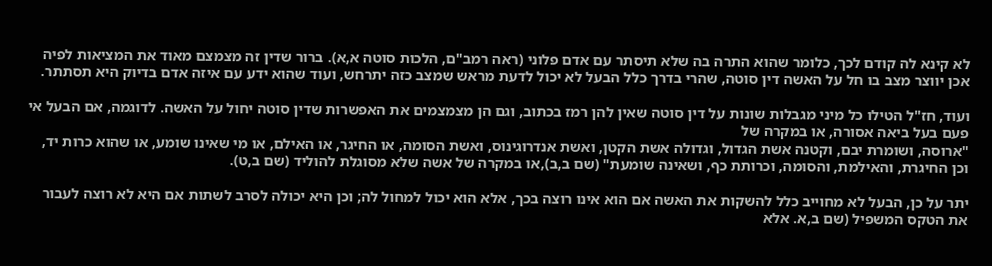לא קינא לה קודם לכך, כלומר שהוא התרה בה שלא תיסתר עם אדם פלוני (ראה רמב"ם, הלכות סוטה א,א). ברור שדין זה מצמצם מאוד את המציאות לפיה אכן יווצר מצב בו חל על האשה דין סוטה, שהרי בדרך כלל הבעל לא יכול לדעת מראש שמצב כזה יתרחש, ועוד שהוא ידע עם איזה אדם בדיוק היא תסתתר.

ועוד, חז"ל הטילו כל מיני מגבלות שונות על דין סוטה שאין להן רמז בכתוב, וגם הן מצמצמים את האפשרות שדין סוטה יחול על האשה. לדוגמה, אם הבעל אי פעם בעל ביאה אסורה, או במקרה של
"ארוסה, ושומרת יבם, וקטנה אשת הגדול, וגדולה אשת הקטן, ואשת אנדרוגינוס, ואשת הסומה, או החיגר, או האילם, או מי שאינו שומע, או שהוא כרות יד, וכן החיגרת, והאילמת, והסומה, וכרותת כף, ושאינה שומעת" (שם ב,ב),או במקרה של אשה שלא מסוגלת להוליד (שם ב,ט).

יתר על כן, הבעל לא מחוייב כלל להשקות את האשה אם הוא אינו רוצה בכך, אלא הוא יכול למחול לה; וכן היא יכולה לסרב לשתות אם היא לא רוצה לעבור את הטקס המשפיל (שם ב,א. אלא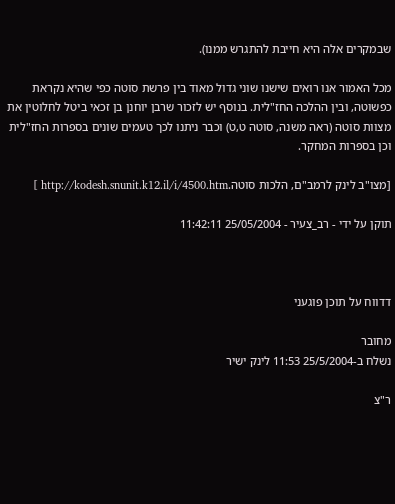שבמקרים אלה היא חייבת להתגרש ממנו).

מכל האמור אנו רואים שישנו שוני גדול מאוד בין פרשת סוטה כפי שהיא נקראת כפשוטה, ובין ההלכה החז"לית. בנוסף יש לזכור שרבן יוחנן בן זכאי ביטל לחלוטין את מצוות סוטה (ראה משנה, סוטה ט,ט) וכבר ניתנו לכך טעמים שונים בספרות החז"לית וכן בספרות המחקר.

[מצו"ב לינק לרמב"ם, הלכות סוטה.http://kodesh.snunit.k12.il/i/4500.htm ]

תוקן על ידי - רב_צעיר - 25/05/2004 11:42:11



דדווח על תוכן פוגעני

מחובר
נשלח ב-25/5/2004 11:53 לינק ישיר

ר"צ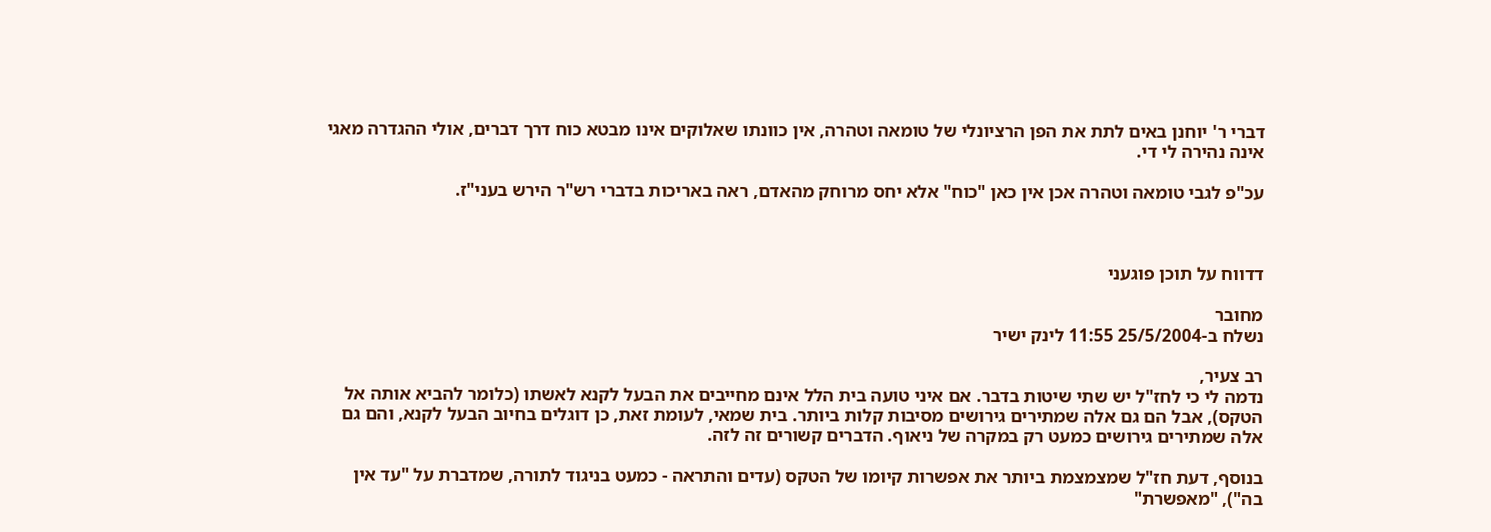דברי ר' יוחנן באים לתת את הפן הרציונלי של טומאה וטהרה, אין כוונתו שאלוקים אינו מבטא כוח דרך דברים, אולי ההגדרה מאגי אינה נהירה לי די.

עכ"פ לגבי טומאה וטהרה אכן אין כאן "כוח" אלא יחס מרוחק מהאדם, ראה באריכות בדברי רש"ר הירש בעני"ז.



דדווח על תוכן פוגעני

מחובר
נשלח ב-25/5/2004 11:55 לינק ישיר

רב צעיר,
נדמה לי כי לחז"ל יש שתי שיטות בדבר. אם איני טועה בית הלל אינם מחייבים את הבעל לקנא לאשתו (כלומר להביא אותה אל הטקס), אבל הם גם אלה שמתירים גירושים מסיבות קלות ביותר. בית שמאי, לעומת זאת, כן דוגלים בחיוב הבעל לקנא, והם גם אלה שמתירים גירושים כמעט רק במקרה של ניאוף. הדברים קשורים זה לזה.

בנוסף, דעת חז"ל שמצמצמת ביותר את אפשרות קיומו של הטקס (עדים והתראה - כמעט בניגוד לתורה, שמדברת על "עד אין בה"), "מאפשרת"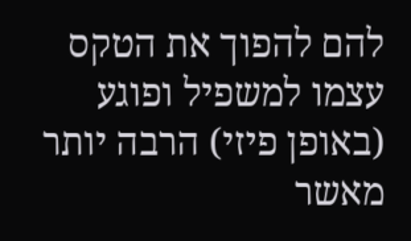להם להפוך את הטקס עצמו למשפיל ופוגע (באופן פיזי) הרבה יותר מאשר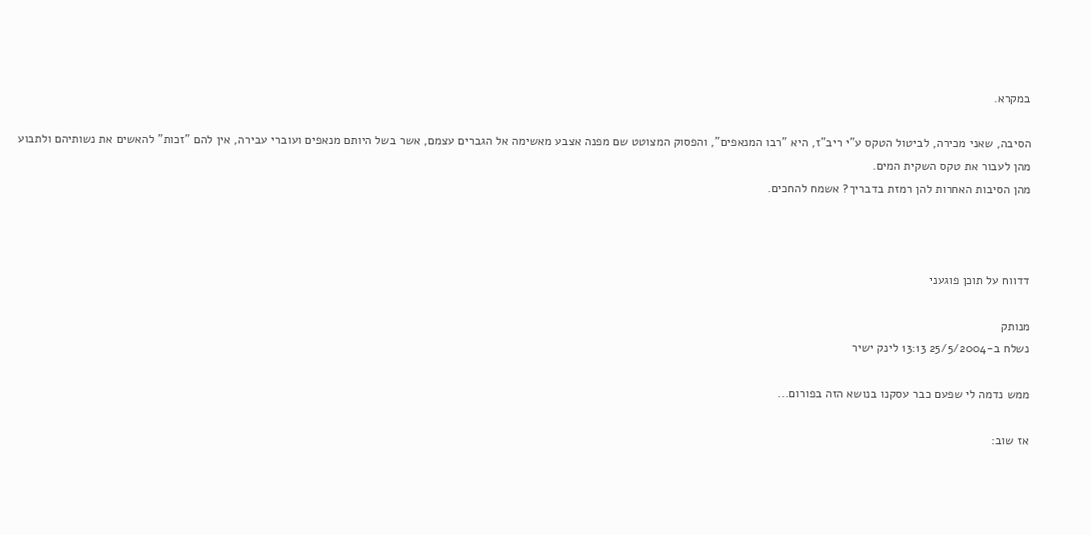במקרא.

הסיבה, שאני מכירה, לביטול הטקס ע"י ריב"ז, היא "רבו המנאפים", והפסוק המצוטט שם מפנה אצבע מאשימה אל הגברים עצמם, אשר בשל היותם מנאפים ועוברי עבירה, אין להם "זכות" להאשים את נשותיהם ולתבוע מהן לעבור את טקס השקית המים.
מהן הסיבות האחרות להן רמזת בדבריך? אשמח להחכים.



דדווח על תוכן פוגעני

מנותק
נשלח ב-25/5/2004 13:13 לינק ישיר

ממש נדמה לי שפעם כבר עסקנו בנושא הזה בפורום...

אז שוב: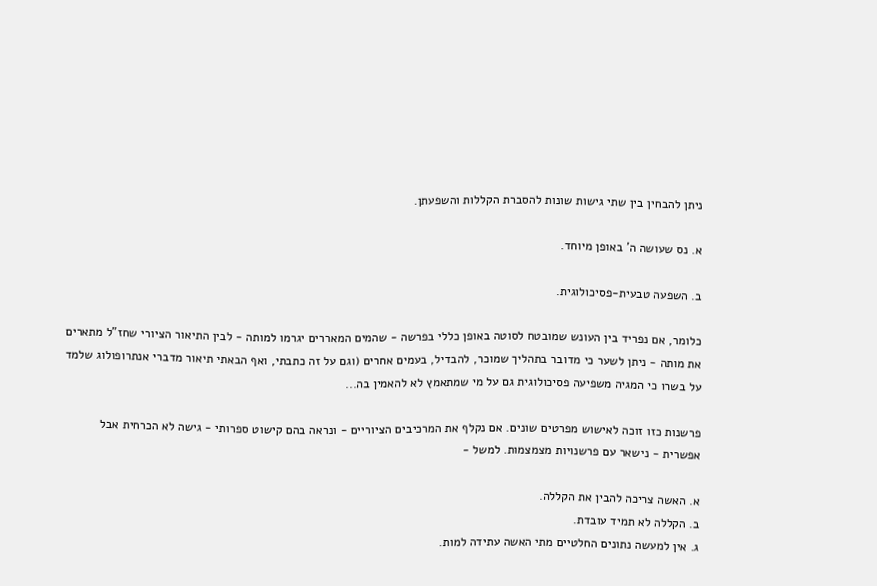ניתן להבחין בין שתי גישות שונות להסברת הקללות והשפעתן.

א. נס שעושה ה' באופן מיוחד.

ב. השפעה טבעית-פסיכולוגית.

כלומר, אם נפריד בין העונש שמובטח לסוטה באופן כללי בפרשה - שהמים המאררים יגרמו למותה - לבין התיאור הציורי שחז"ל מתארים את מותה - ניתן לשער כי מדובר בתהליך שמוכר, להבדיל, בעמים אחרים (וגם על זה כתבתי, ואף הבאתי תיאור מדברי אנתרופולוג שלמד על בשרו כי המגיה משפיעה פסיכולוגית גם על מי שמתאמץ לא להאמין בה...

פרשנות כזו זוכה לאישוש מפרטים שונים. אם נקלף את המרכיבים הציוריים - ונראה בהם קישוט ספרותי - גישה לא הכרחית אבל אפשרית - נישאר עם פרשנויות מצמצמות. למשל -

א. האשה צריכה להבין את הקללה.
ב. הקללה לא תמיד עובדת.
ג. אין למעשה נתונים החלטיים מתי האשה עתידה למות.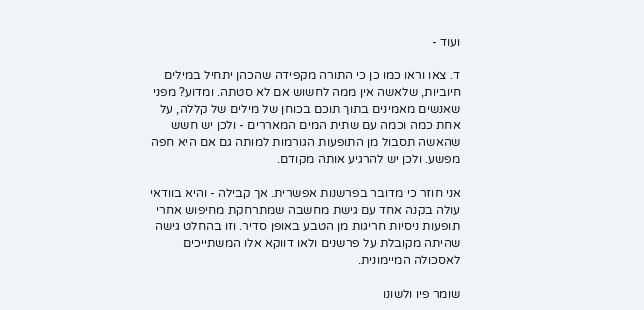ועוד -

ד. צאו וראו כמו כן כי התורה מקפידה שהכהן יתחיל במילים חיוביות, שלאשה אין ממה לחשוש אם לא סטתה. ומדוע? מפני שאנשים מאמינים בתוך תוכם בכוחן של מילים של קללה, על אחת כמה וכמה עם שתית המים המאררים - ולכן יש חשש שהאשה תסבול מן התופעות הגורמות למותה גם אם היא חפה מפשע. ולכן יש להרגיע אותה מקודם.

אני חוזר כי מדובר בפרשנות אפשרית. אך קבילה - והיא בוודאי עולה בקנה אחד עם גישת מחשבה שמתרחקת מחיפוש אחרי תופעות ניסיות חריגות מן הטבע באופן סדיר. וזו בהחלט גישה שהיתה מקובלת על פרשנים ולאו דווקא אלו המשתייכים לאסכולה המיימונית.

שומר פיו ולשונו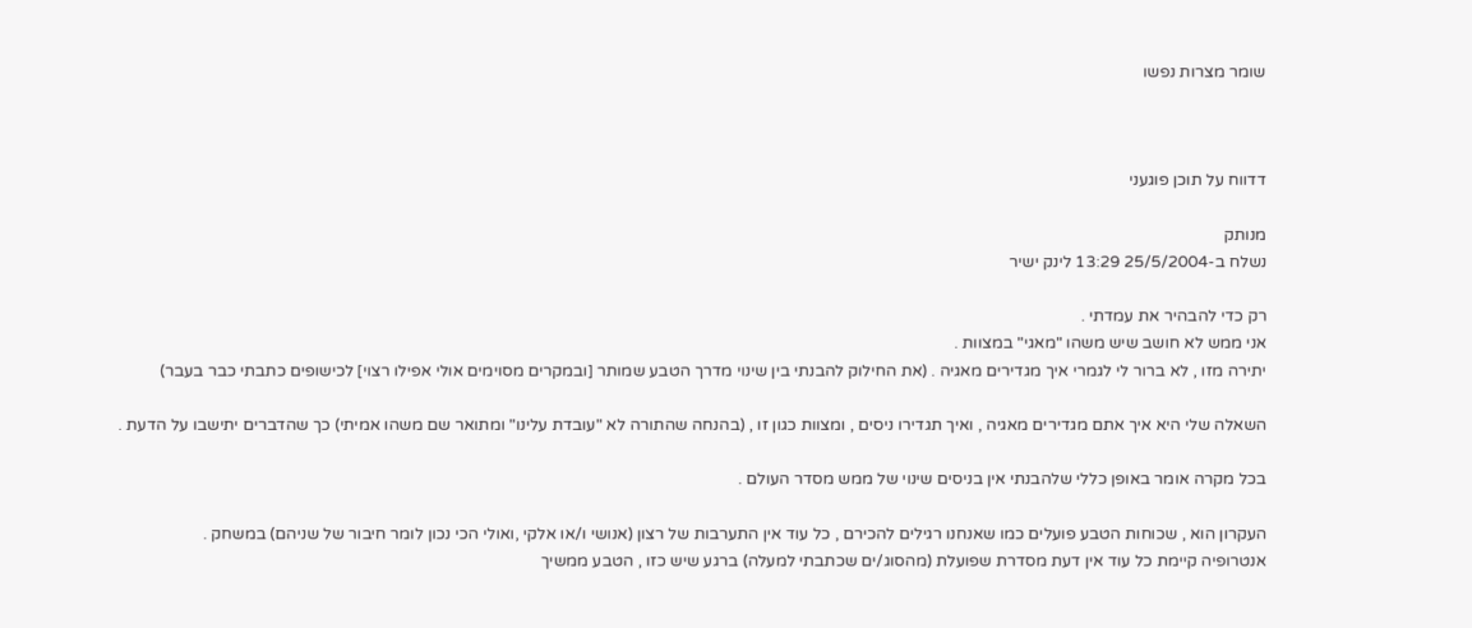שומר מצרות נפשו



דדווח על תוכן פוגעני

מנותק
נשלח ב-25/5/2004 13:29 לינק ישיר

רק כדי להבהיר את עמדתי .
אני ממש לא חושב שיש משהו "מאגי" במצוות .
יתירה מזו , לא ברור לי לגמרי איך מגדירים מאגיה . (את החילוק להבנתי בין שינוי מדרך הטבע שמותר [ובמקרים מסוימים אולי אפילו רצוי] לכישופים כתבתי כבר בעבר)

השאלה שלי היא איך אתם מגדירים מאגיה , ואיך תגדירו ניסים , ומצוות כגון זו , (בהנחה שהתורה לא "עובדת עלינו" ומתואר שם משהו אמיתי) כך שהדברים יתישבו על הדעת .

בכל מקרה אומר באופן כללי שלהבנתי אין בניסים שינוי של ממש מסדר העולם .

העקרון הוא , שכוחות הטבע פועלים כמו שאנחנו רגילים להכירם , כל עוד אין התערבות של רצון (אנושי ו/או אלקי ,ואולי הכי נכון לומר חיבור של שניהם) במשחק .
אנטרופיה קיימת כל עוד אין דעת מסדרת שפועלת (מהסוג/ים שכתבתי למעלה) ברגע שיש כזו , הטבע ממשיך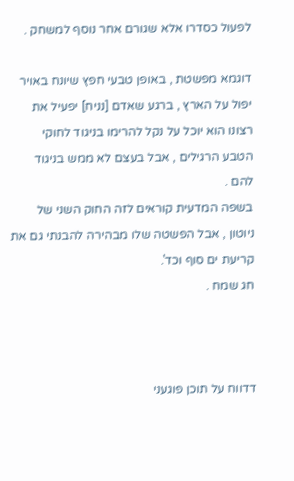לפעול כסדרו אלא שגורם אחר נוסף למשחק .

דוגמא מפשטת , באופן טבעי חפץ שיונח באויר יפול על הארץ , ברגע שאדם [נניח] יפעיל את רצונו הוא יוכל על נקל להרימו בניגוד לחוקי הטבע הרגילים , אבל בעצם לא ממש בניגוד להם .
בשפה המדעית קוראים לזה החוק השני של ניוטון , אבל הפשטה שלו מבהירה להבנתי גם את קריעת ים סוף וכד'.
חג שמח .



דדווח על תוכן פוגעני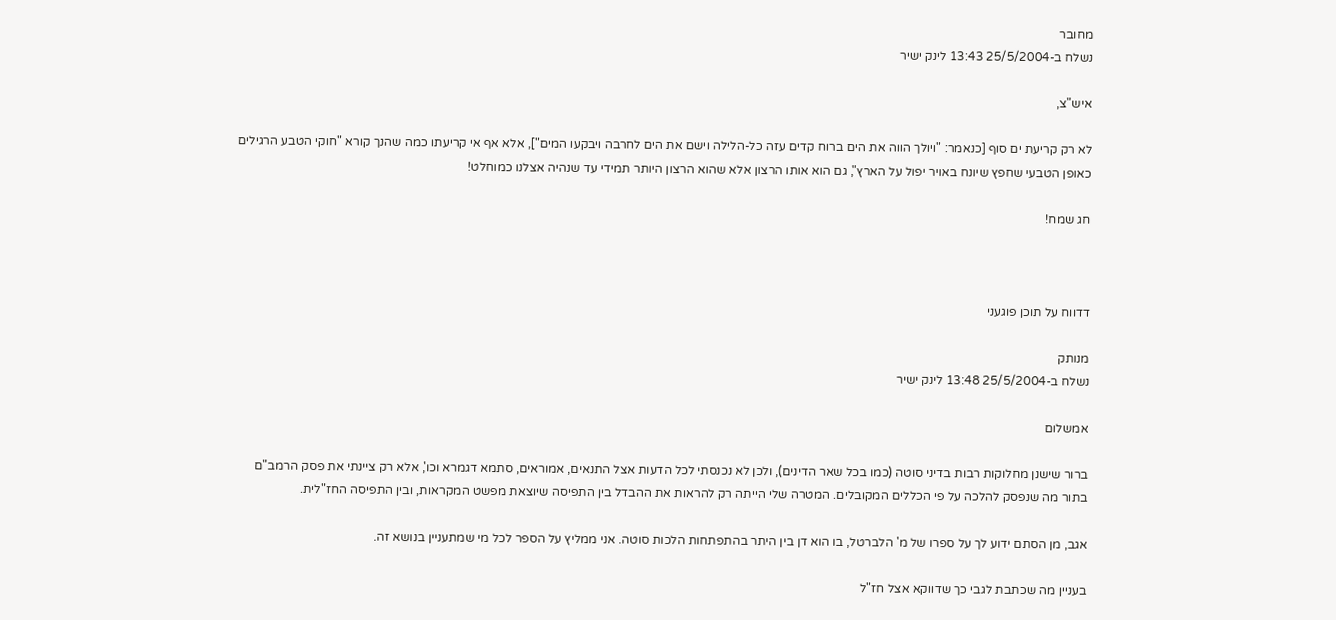מחובר
נשלח ב-25/5/2004 13:43 לינק ישיר

איש"צ,

לא רק קריעת ים סוף [כנאמר: "ויולך הווה את הים ברוח קדים עזה כל-הלילה וישם את הים לחרבה ויבקעו המים"], אלא אף אי קריעתו כמה שהנך קורא "חוקי הטבע הרגילים כאופן הטבעי שחפץ שיונח באויר יפול על הארץ", גם הוא אותו הרצון אלא שהוא הרצון היותר תמידי עד שנהיה אצלנו כמוחלט!

חג שמח!



דדווח על תוכן פוגעני

מנותק
נשלח ב-25/5/2004 13:48 לינק ישיר

אמשלום

ברור שישנן מחלוקות רבות בדיני סוטה (כמו בכל שאר הדינים), ולכן לא נכנסתי לכל הדעות אצל התנאים, אמוראים, סתמא דגמרא וכו', אלא רק ציינתי את פסק הרמב"ם בתור מה שנפסק להלכה על פי הכללים המקובלים. המטרה שלי הייתה רק להראות את ההבדל בין התפיסה שיוצאת מפשט המקראות, ובין התפיסה החז"לית.

אגב, מן הסתם ידוע לך על ספרו של מ' הלברטל, בו הוא דן בין היתר בהתפתחות הלכות סוטה. אני ממליץ על הספר לכל מי שמתעניין בנושא זה.

בעניין מה שכתבת לגבי כך שדווקא אצל חז"ל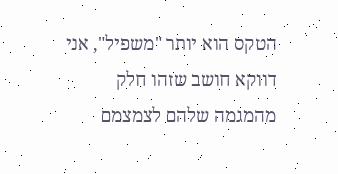הטקס הוא יותר "משפיל", אני דווקא חושב שזהו חלק מהמגמה שלהם לצמצמם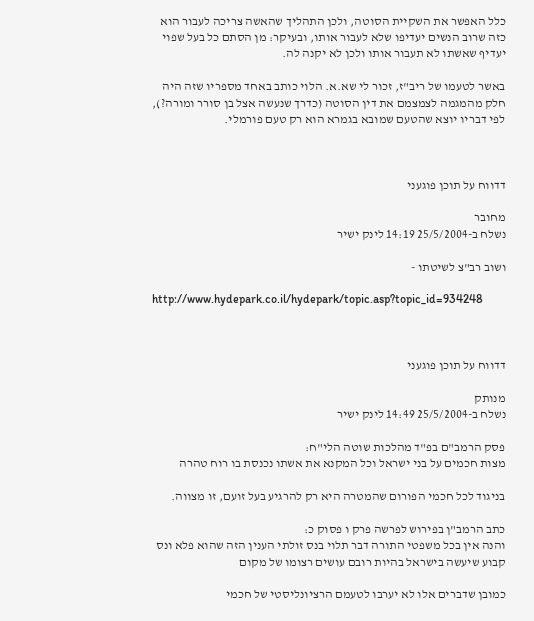כלל האפשר את השקיית הסוטה, ולכן התהליך שהאשה צריכה לעבור הוא כזה שרוב הנשים יעדיפו שלא לעבור אותו, ובעיקר: מן הסתם כל בעל שפוי יעדיף שאשתו לא תעבור אותו ולכן לא יקנה לה.

באשר לטעמו של ריב"ז, זכור לי שא.א. הלוי כותב באחד מספריו שזה היה חלק מהמגמה לצמצמם את דין הסוטה (כדרך שנעשה אצל בן סורר ומורה?), לפי דבריו יוצא שהטעם שמובא בגמרא הוא רק טעם פורמלי.



דדווח על תוכן פוגעני

מחובר
נשלח ב-25/5/2004 14:19 לינק ישיר

ושוב רב"צ לשיטתו -

http://www.hydepark.co.il/hydepark/topic.asp?topic_id=934248



דדווח על תוכן פוגעני

מנותק
נשלח ב-25/5/2004 14:49 לינק ישיר

פסק הרמב"ם בפ"ד מהלכות שוטה הלי"ח:
מצות חכמים על בני ישראל וכל המקנא את אשתו נכנסת בו רוח טהרה

בניגוד לכל חכמי הפורום שהמטרה היא רק להרגיע בעל זועם, זו מצווה.

כתב הרמב"ן בפירוש לפרשה פרק ו פסוק כ:
והנה אין בכל משפטי התורה דבר תלוי בנס זולתי הענין הזה שהוא פלא ונס קבוע שיעשה בישראל בהיות רובם עושים רצומו של מקום

כמובן שדברים אלו לא יערבו לטעמם הרציונליסטי של חכמי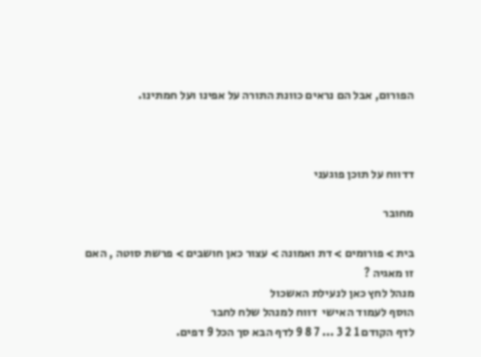הפורום, אבל הם נראים כוונת התורה על אפינו ועל חמתינו.



דדווח על תוכן פוגעני

מחובר

בית > פורומים > דת ואמונה > עצור כאן חושבים > פרשת סוטה , האם זו מאגיה ?
מנהל לחץ כאן לנעילת האשכול
הוסף לעמוד האישי  דווח למנהל שלח לחבר
לדף הקודם 1 2 3 ... 7 8 9 לדף הבא סך הכל 9 דפים.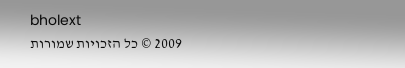bholext
2009 © כל הזכויות שמורות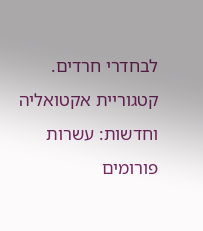לבחדרי חרדים. קטגוריית אקטואליה וחדשות: עשרות פורומים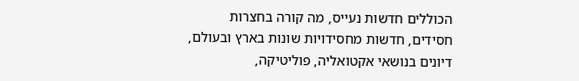הכוללים חדשות נעייס, מה קורה בחצרות חסידים, חדשות מחסידויות שונות בארץ ובעולם, דיונים בנושאי אקטואליה, פוליטיקה,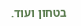בטחון ועוד.